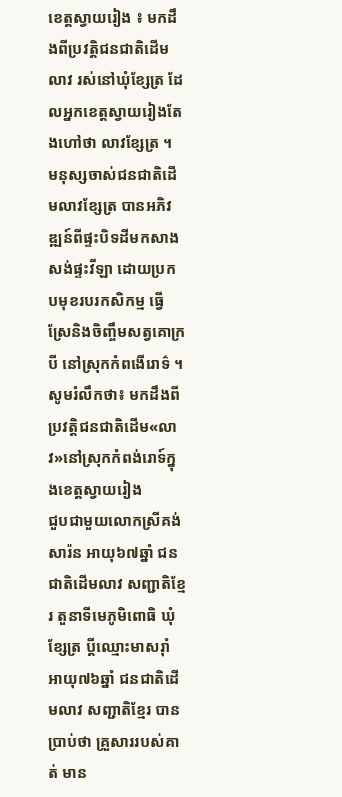ខេត្តស្វាយរៀង ៖ មកដឹងពីប្រវត្តិជនជាតិដើមលាវ រស់នៅឃុំខ្សែត្រ ដែលអ្នកខេត្តស្វាយរៀងតែងហៅថា លាវខ្សែត្រ ។ មនុស្សចាស់ជនជាតិដើមលាវខ្សែត្រ បានអភិវឌ្ឍន៍ពីផ្ទះបិទដីមកសាងសង់ផ្ទះវីឡា ដោយប្រកបមុខរបរកសិកម្ម ធ្វើស្រែនិងចិញ្ចឹមសត្វគោក្របី នៅស្រុកកំពងើរោទ៌ ។ សូមរំលឹកថា៖ មកដឹងពីប្រវត្តិជនជាតិដើម«លាវ»នៅស្រុកកំពង់រោទ៍ក្នុងខេត្តស្វាយរៀង
ជួបជាមួយលោកស្រីគង់ សារ៉ន អាយុ៦៧ឆ្នាំ ជនជាតិដើមលាវ សញ្ជាតិខ្មែរ តួនាទីមេភូមិពោធិ ឃុំខ្សែត្រ ប្តីឈ្មោះមាសរ៉ាំ អាយុ៧៦ឆ្នាំ ជនជាតិដើមលាវ សញ្ជាតិខ្មែរ បានប្រាប់ថា គ្រួសាររបស់គាត់ មាន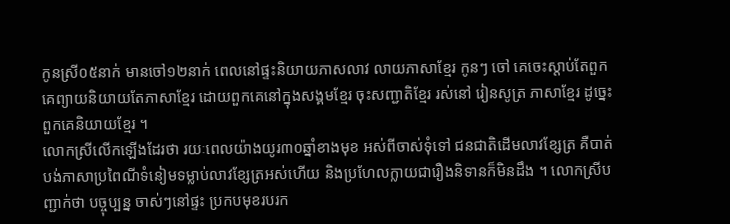កូនស្រី០៥នាក់ មានចៅ១២នាក់ ពេលនៅផ្ទះនិយាយភាសលាវ លាយភាសាខ្មែរ កូនៗ ចៅ គេចេះស្តាប់តែពួកគេព្យាយនិយាយតែភាសាខ្មែរ ដោយពួកគេនៅក្នុងសង្គមខ្មែរ ចុះសញ្ជាតិខ្មែរ រស់នៅ រៀនសូត្រ ភាសាខ្មែរ ដូច្នេះ ពួកគេនិយាយខ្មែរ ។
លោកស្រីលើកឡើងដែរថា រយៈពេលយ៉ាងយូរ៣០ឆ្នាំខាងមុខ អស់ពីចាស់ទុំទៅ ជនជាតិដើមលាវខ្សែត្រ គឺបាត់បង់ភាសាប្រពៃណីទំនៀមទម្លាប់លាវខ្សែត្រអស់ហើយ និងប្រហែលក្លាយជារឿងនិទានក៏មិនដឹង ។ លោកស្រីបញ្ជាក់ថា បច្ចុប្បន្ន ចាស់ៗនៅផ្ទះ ប្រកបមុខរបរក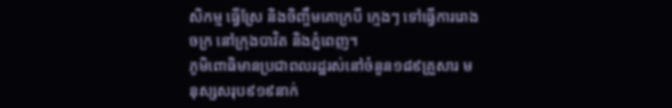សិកម្ម ធ្វើស្រែ និងចិញ្ចឹមគោក្របី ក្មេងៗ ទៅធ្វើការរោងចក្រ នៅក្រុងបាវិត និងភ្នំពេញ។
ភូមិពោធិមានប្រជាពលរដ្ឋរស់នៅចំនួន១៨៩គ្រួសារ មនុស្សសរុប៩១៩នាក់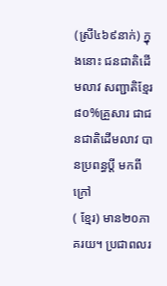(ស្រី៤៦៩នាក់) ក្នុងនោះ ជនជាតិដើមលាវ សញ្ជាតិខ្មែរ៨០%គ្រួសារ ជាជនជាតិដើមលាវ បានប្រពន្ធប្តី មកពីក្រៅ
( ខ្មែរ) មាន២០ភាគរយ។ ប្រជាពលរ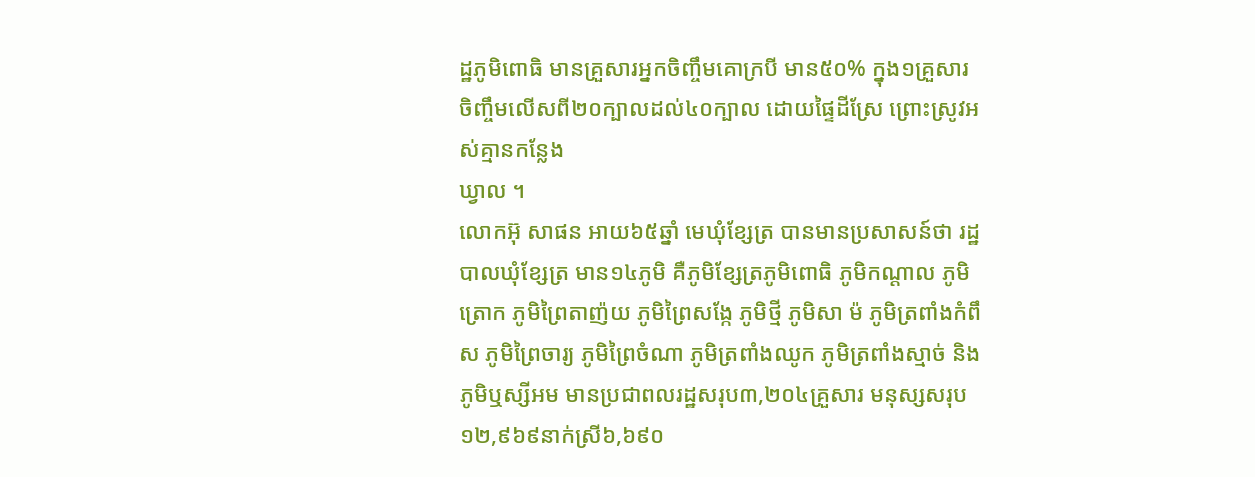ដ្ឋភូមិពោធិ មានគ្រួសារអ្នកចិញ្ចឹមគោក្របី មាន៥០% ក្នុង១គ្រួសារ ចិញ្ចឹមលើសពី២០ក្បាលដល់៤០ក្បាល ដោយផ្ទៃដីស្រែ ព្រោះស្រូវអស់គ្មានកន្លែង
ឃ្វាល ។
លោកអ៊ុ សាផន អាយ៦៥ឆ្នាំ មេឃុំខ្សែត្រ បានមានប្រសាសន៍ថា រដ្ឋបាលឃុំខ្សែត្រ មាន១៤ភូមិ គឺភូមិខ្សែត្រភូមិពោធិ ភូមិកណ្តាល ភូមិត្រោក ភូមិព្រៃតាញ៉យ ភូមិព្រៃសង្កែ ភូមិថ្មី ភូមិសា ម៉ ភូមិត្រពាំងកំពឹស ភូមិព្រៃចារ្យ ភូមិព្រៃចំណា ភូមិត្រពាំងឈូក ភូមិត្រពាំងស្មាច់ និងភូមិឬស្សីអម មានប្រជាពលរដ្ឋសរុប៣,២០៤គ្រួសារ មនុស្សសរុប១២,៩៦៩នាក់ស្រី៦,៦៩០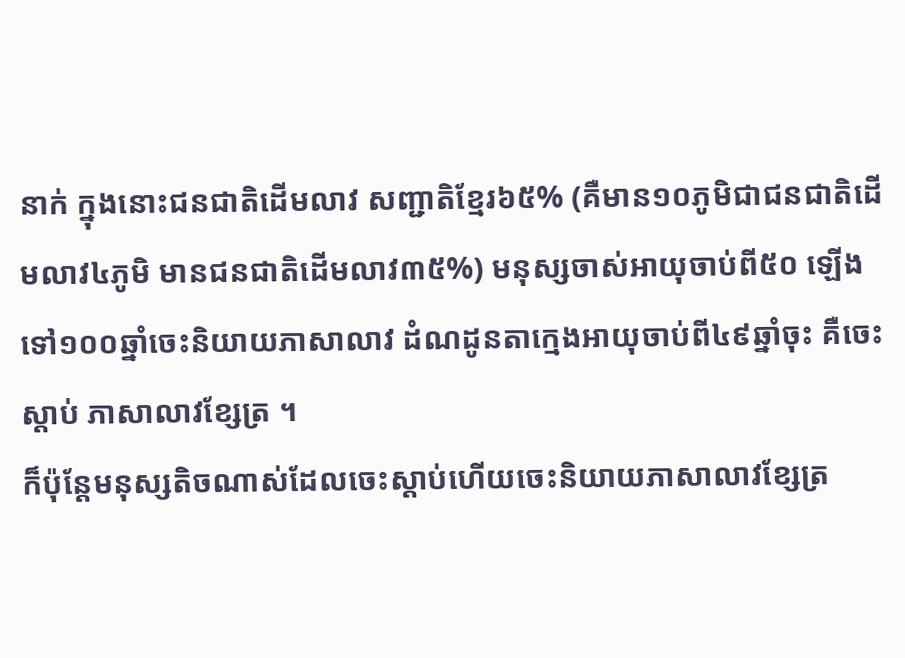នាក់ ក្នុងនោះជនជាតិដើមលាវ សញ្ជាតិខ្មែរ៦៥% (គឺមាន១០ភូមិជាជនជាតិដើមលាវ៤ភូមិ មានជនជាតិដើមលាវ៣៥%) មនុស្សចាស់អាយុចាប់ពី៥០ ឡើងទៅ១០០ឆ្នាំចេះនិយាយភាសាលាវ ដំណដូនតាក្មេងអាយុចាប់ពី៤៩ឆ្នាំចុះ គឺចេះស្តាប់ ភាសាលាវខ្សែត្រ ។
ក៏ប៉ុន្តែមនុស្សតិចណាស់ដែលចេះស្តាប់ហើយចេះនិយាយភាសាលាវខ្សែត្រ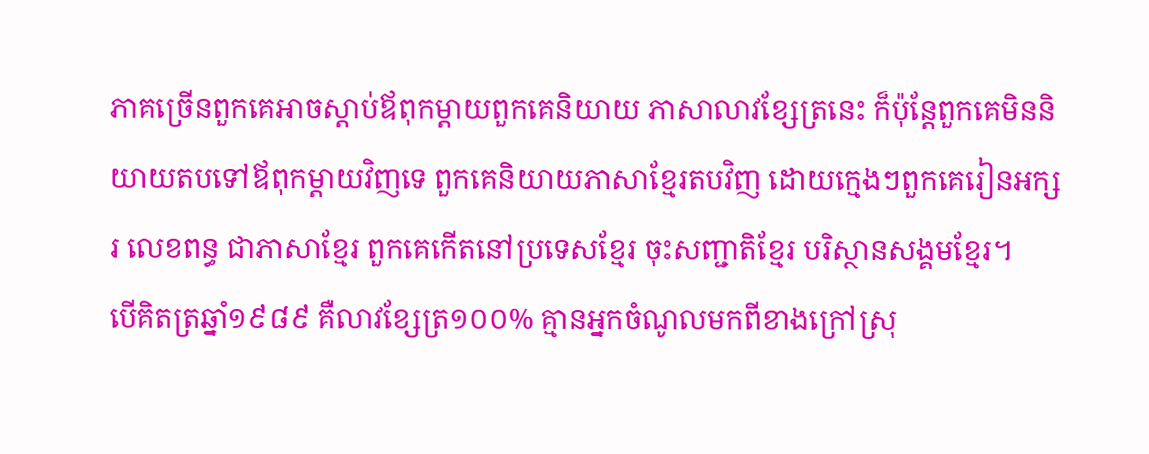ភាគច្រើនពួកគេអាចស្តាប់ឪពុកម្តាយពួកគេនិយាយ ភាសាលាវខ្សែត្រនេះ ក៏ប៉ុន្តែពួកគេមិននិយាយតបទៅឪពុកម្តាយវិញទេ ពួកគេនិយាយភាសាខ្មែរតបវិញ ដោយក្មេងៗពួកគេរៀនអក្សរ លេខពន្ធ ជាភាសាខ្មែរ ពួកគេកើតនៅប្រទេសខ្មែរ ចុះសញ្ជាតិខ្មែរ បរិស្ថានសង្គមខ្មែរ។
បើគិតត្រឆ្នាំ១៩៨៩ គឺលាវខ្សែត្រ១០០% គ្មានអ្នកចំណូលមកពីខាងក្រៅស្រុ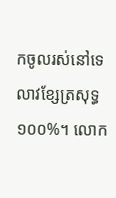កចូលរស់នៅទេ លាវខ្សែត្រសុទ្ធ១០០%។ លោក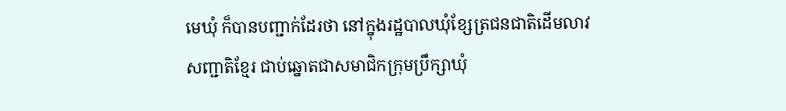មេឃុំ ក៏បានបញ្ជាក់ដែរថា នៅក្នុងរដ្ឋបាលឃុំខ្សែត្រជនជាតិដើមលាវ សញ្ជាតិខ្មែរ ជាប់ឆ្នោតជាសមាជិកក្រុមប្រឹក្សាឃុំ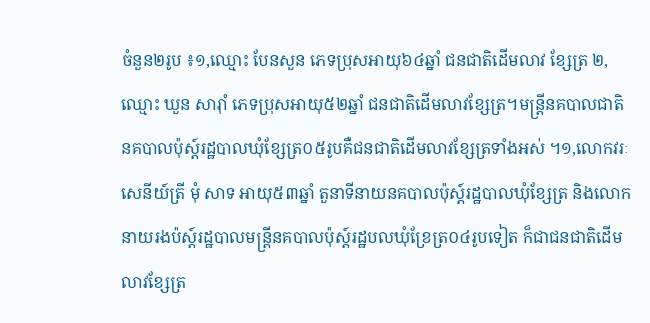ចំនួន២រូប ៖១,ឈ្មោះ បែនសួន ភេទប្រុសអាយុ៦៤ឆ្នាំ ជនជាតិដើមលាវ ខ្សែត្រ ២,ឈ្មោះ ឃួន សារ៉ាំ ភេទប្រុសអាយុ៥២ឆ្នាំ ជនជាតិដើមលាវខ្សែត្រ។មន្ត្រីនគបាលជាតិ នគបាលប៉ុស្ត៍រដ្ឋបាលឃុំខ្សែត្រ០៥រូបគឺជនជាតិដើមលាវខ្សែត្រទាំងអស់ ។១,លោកវរៈសេនីយ៍ត្រី មុំ សាទ អាយុ៥៣ឆ្នាំ តួនាទីនាយនគបាលប៉ុស្ត៍រដ្ឋបាលឃុំខ្សែត្រ និងលោកនាយរងប៉ស្ត៍រដ្ឋបាលមន្ត្រីនគបាលប៉ុស្ត៍រដ្ឋបលឃុំខ្រែត្រ០៤រូបទៀត ក៏ជាជនជាតិដើមលាវខ្សែត្រ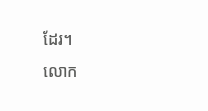ដែរ។
លោក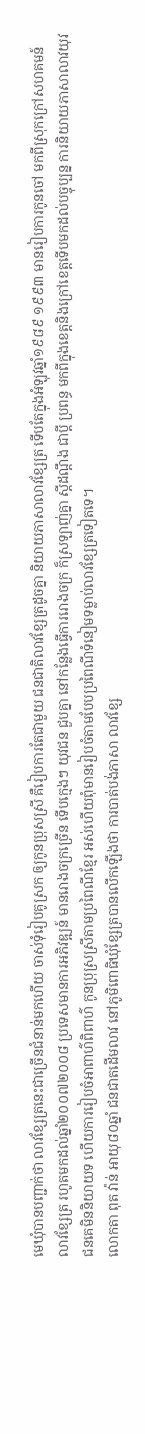មេឃុំបានបញ្ជាក់ថា លាវខ្សែត្រនេះជាច្រើនជំនាន់មកហើយ ចាស់ទុំរៀបគូស្រក ឲ្យកូនប្រុសស្រី គឺរៀបការតែជាមួយ ជនជាតិលាវខ្សែត្រដូចគ្នា និយាយភាសាលាវខ្សែត្រ ទើបតែក្នុងអំឡុវឆ្នាំ១៩៨៩ ១៩៩៣ មានរៀបការកូនចៅ មកពីស្រុកក្រៅសហគមន៍លាវខ្សែត្រ រហូតមកដល់ឆ្នាំ២០០៧២០០៨ ប្រទេសមានការអភិវឌ្ឍន៍ មានរោងចក្រច្រើន ទើបក្មេងៗ យុវជន ជួបគ្នា នៅកន្លែងធ្វើការរោងចក្រ ក៏ស្រឡាញ់គ្នា ស្តីដណ្តឹង ជាប្តី ប្រពន្ធ មកពីក្នុងខេត្តនិងក្រៅខេត្តទើបមកដល់បច្ចុប្បន្ន ការនិយាយភាសាលាវយុវជនគេមិននិយាយទ ហើយការរៀបចំអាពាហ៌ពិពាហ៌ កូនប្រុស្រស្រីតាមប្រពៃណីខ្មែរ អស់ហើយពុំមានរៀបចំតាមបែបប្រពៃណីទំនៀមទម្លាប់លាវខ្សែត្រទៀតទេ។
លោកតា ពុត វ៉ាន់ អាយុ៨០ឆ្នាំ ជនជាតដើមលាវ នៅភូមិពោធិឃុំខ្សែត្របានលើកឡើងថា ការបាត់បង់ភាសា លាវខ្សែ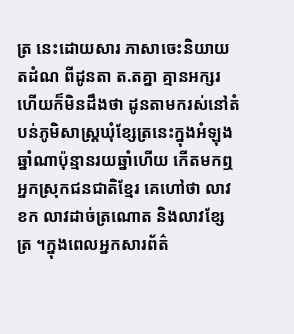ត្រ នេះដោយសារ ភាសាចេះនិយាយតដំណ ពីដូនតា ត.តគ្នា គ្មានអក្សរ ហើយក៏មិនដឹងថា ដូនតាមករស់នៅតំបន់ភូមិសាស្ត្រឃុំខ្សែត្រនេះក្នុងអំឡុងឆ្នាំណាប៉ុន្មានរយឆ្នាំហើយ កើតមកឮ អ្នកស្រុកជនជាតិខ្មែរ គេហៅថា លាវ ខក លាវដាច់ត្រណោត និងលាវខ្សែត្រ ។ក្នុងពេលអ្នកសារព័ត៌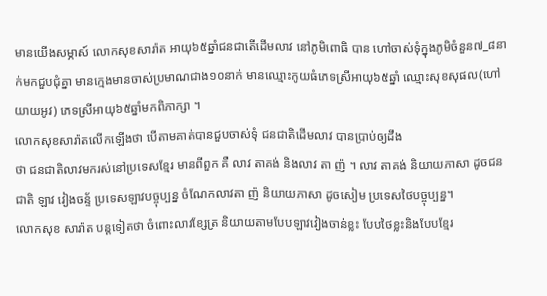មានយើងសម្ភាស៍ លោកសុខសារ៉ាត អាយុ៦៥ឆ្នាំជនជាតើដើមលាវ នៅភូមិពោធិ បាន ហៅចាស់ទុំក្នុងភូមិចំនួន៧_៨នាក់មកជួបជុំគ្នា មានក្មេងមានចាស់ប្រមាណជាង១០នាក់ មានឈ្មោះកូយធំភេទស្រីអាយុ៦៥ឆ្នាំ ឈ្មោះសុខសុផល(ហៅយាយអូវ) ភេទស្រីអាយុ៦៥ឆ្នាំមកពិភាក្សា ។
លោកសុខសារ៉ាតលើកឡើងថា បើតាមគាត់បានជួបចាស់ទុំ ជនជាតិដើមលាវ បានប្រាប់ឲ្យដឹង
ថា ជនជាតិលាវមករស់នៅប្រទេសខ្មែរ មានពីពួក គឺ លាវ តាគង់ និងលាវ តា ញ៉ ។ លាវ តាគង់ និយាយភាសា ដូចជនជាតិ ឡាវ វៀងចន្ទ័ ប្រទេសឡាវបច្ចុប្បន្ន ចំណែកលាវតា ញ៉ និយាយភាសា ដូចសៀម ប្រទេសថៃបច្ចុប្បន្ន។
លោកសុខ សារ៉ាត បន្តទៀតថា ចំពោះលាវខ្សែត្រ និយាយតាមបែបឡាវវៀងចាន់ខ្លះ បែបថៃខ្លះនិងបែបខ្មែរ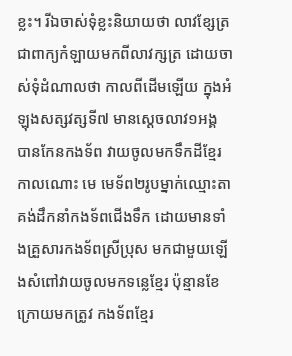ខ្លះ។ រីឯចាស់ទុំខ្លះនិយាយថា លាវខ្សែត្រ ជាពាក្យកំឡាយមកពីលាវក្សត្រ ដោយចាស់ទុំដំណាលថា កាលពីដើមឡើយ ក្នុងអំឡុងសត្សវត្សទី៧ មានស្តេចលាវ១អង្គ បានកែនកងទ័ព វាយចូលមកទឹកដីខ្មែរ កាលណោះ មេ មេទ័ព២រូបម្នាក់ឈ្មោះតាគង់ដឹកនាំកងទ័ពជើងទឹក ដោយមានទាំងគ្រួសារកងទ័ពស្រីប្រុស មកជាមួយឡើងសំពៅវាយចូលមកទន្លេខ្មែរ ប៉ុន្មានខែក្រោយមកត្រូវ កងទ័ពខ្មែរ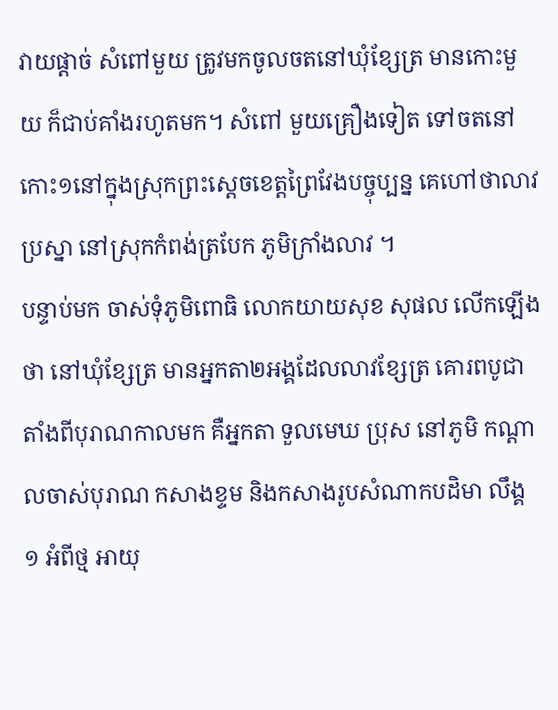វាយផ្តាច់ សំពៅមួយ ត្រូវមកចូលចតនៅឃុំខ្សែត្រ មានកោះមួយ ក៏ជាប់គាំងរហូតមក។ សំពៅ មួយគ្រឿងទៀត ទៅចតនៅកោះ១នៅក្នុងស្រុកព្រះស្តេចខេត្តព្រៃវែងបច្ចុប្បន្ន គេហៅថាលាវប្រស្នា នៅស្រុកកំពង់ត្របែក ភូមិក្រាំងលាវ ។
បន្ទាប់មក ចាស់ទុំភូមិពោធិ លោកយាយសុខ សុផល លើកឡើងថា នៅឃុំខ្សែត្រ មានអ្នកតា២អង្គដែលលាវខ្សែត្រ គោរពបូជា តាំងពីបុរាណកាលមក គឺអ្នកតា ទួលមេឃ ប្រុស នៅភូមិ កណ្តាលចាស់បុរាណ កសាងខ្ទម និងកសាងរូបសំណាកបដិមា លឹង្គ ១ អំពីថ្ម អាយុ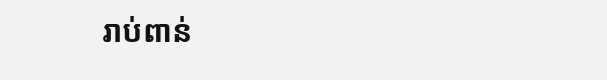រាប់ពាន់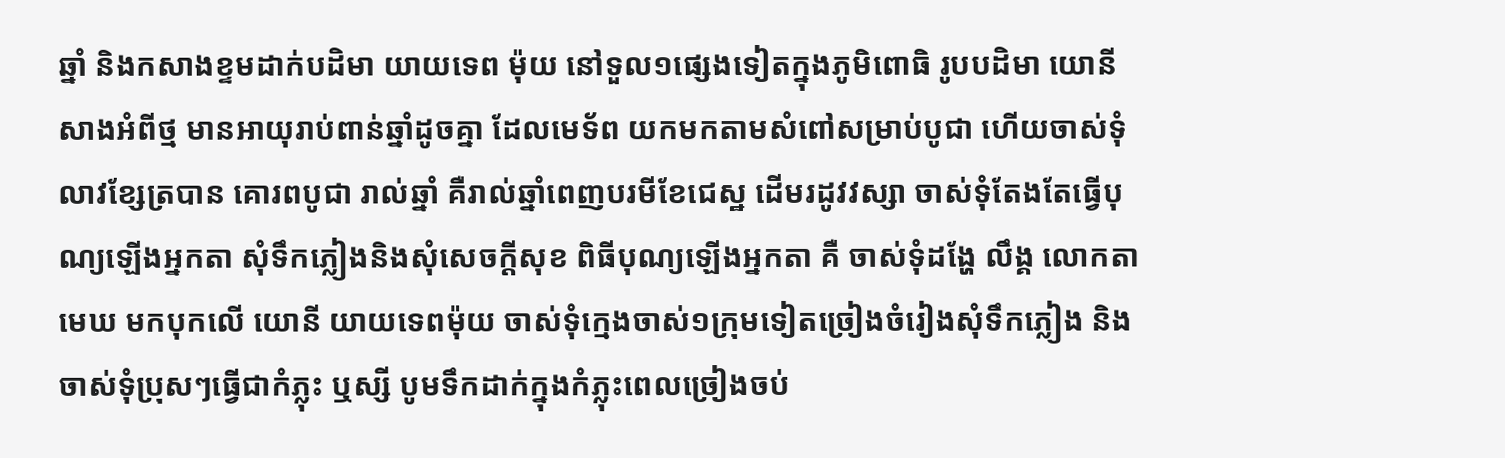ឆ្នាំ និងកសាងខ្ទមដាក់បដិមា យាយទេព ម៉ុយ នៅទួល១ផ្សេងទៀតក្នុងភូមិពោធិ រូបបដិមា យោនី សាងអំពីថ្ម មានអាយុរាប់ពាន់ឆ្នាំដូចគ្នា ដែលមេទ័ព យកមកតាមសំពៅសម្រាប់បូជា ហើយចាស់ទុំលាវខ្សែត្របាន គោរពបូជា រាល់ឆ្នាំ គឺរាល់ឆ្នាំពេញបរមីខែជេស្ឋ ដើមរដូវវស្សា ចាស់ទុំតែងតែធ្វើបុណ្យឡើងអ្នកតា សុំទឹកភ្លៀងនិងសុំសេចក្តីសុខ ពិធីបុណ្យឡើងអ្នកតា គឺ ចាស់ទុំដង្ហែ លឹង្គ លោកតាមេឃ មកបុកលើ យោនី យាយទេពម៉ុយ ចាស់ទុំក្មេងចាស់១ក្រុមទៀតច្រៀងចំរៀងសុំទឹកភ្លៀង និងចាស់ទុំប្រុសៗធ្វើជាកំភ្លុះ ឬស្សី បូមទឹកដាក់ក្នុងកំភ្លុះពេលច្រៀងចប់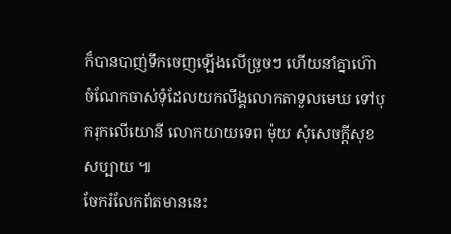ក៏បានបាញ់ទឹកចេញឡើងលើច្រូចៗ ហើយនាំគ្នាហ៊ោ ចំណែកចាស់ទុំដែលយកលឹង្គលោកតាទួលមេឃ ទៅបុករុកលើយោនី លោកយាយទេព ម៉ុយ សុំសេចក្តីសុខសប្បាយ ៕
ចែករំលែកព័តមាននេះ